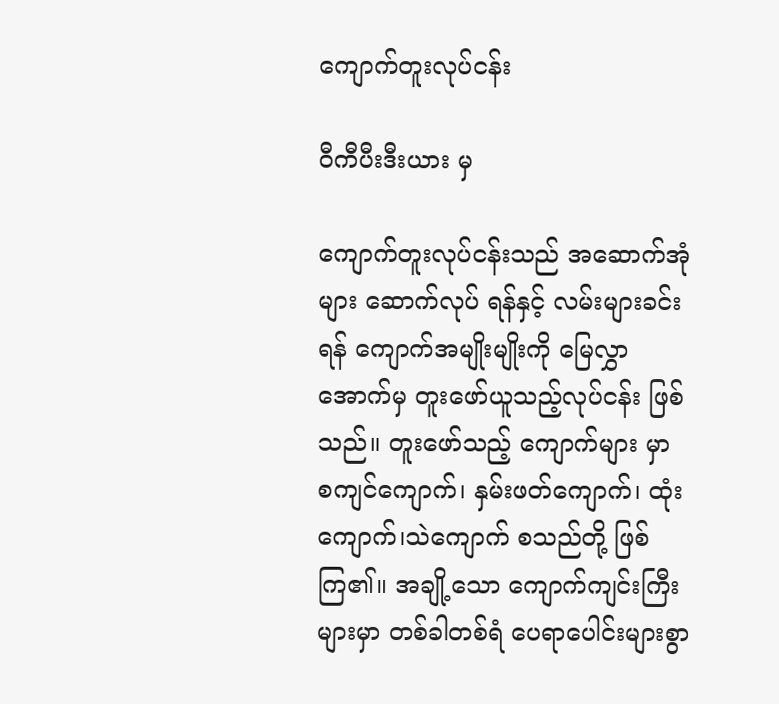ကျောက်တူးလုပ်ငန်း

ဝီကီပီးဒီးယား မှ

ကျောက်တူးလုပ်ငန်းသည် အဆောက်အုံများ ဆောက်လုပ် ရန်နှင့် လမ်းများခင်းရန် ကျောက်အမျိုးမျိုးကို မြေလွှာအောက်မှ တူးဖော်ယူသည့်လုပ်ငန်း ဖြစ်သည်။ တူးဖော်သည့် ကျောက်များ မှာ စကျင်ကျောက်၊ နှမ်းဖတ်ကျောက်၊ ထုံးကျောက်၊သဲကျောက် စသည်တို့ ဖြစ်ကြ၏။ အချို့သော ကျောက်ကျင်းကြီးများမှာ တစ်ခါတစ်ရံ ပေရာပေါင်းများစွာ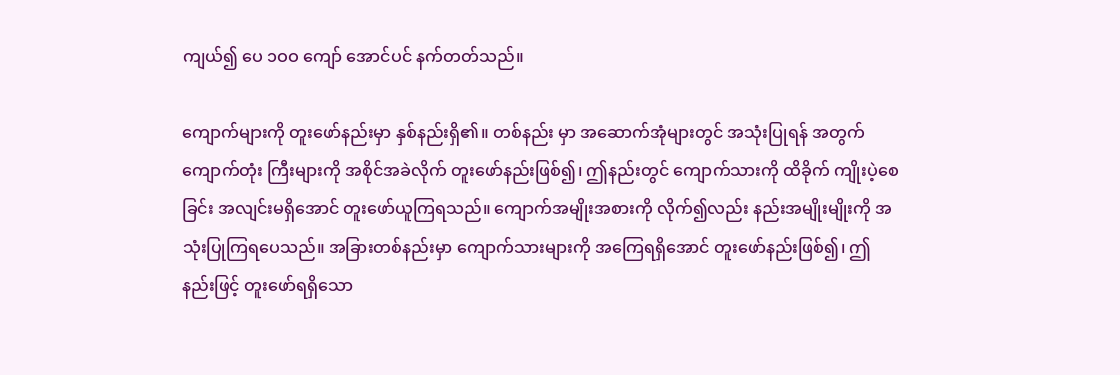ကျယ်၍ ပေ ၁ဝဝ ကျော် အောင်ပင် နက်တတ်သည်။

ကျောက်များကို တူးဖော်နည်းမှာ နှစ်နည်းရှိ၏။ တစ်နည်း မှာ အဆောက်အုံများတွင် အသုံးပြုရန် အတွက် ကျောက်တုံး ကြီးများကို အစိုင်အခဲလိုက် တူးဖော်နည်းဖြစ်၍၊ ဤနည်းတွင် ကျောက်သားကို ထိခိုက် ကျိုးပဲ့စေခြင်း အလျင်းမရှိအောင် တူးဖော်ယူကြရသည်။ ကျောက်အမျိုးအစားကို လိုက်၍လည်း နည်းအမျိုးမျိုးကို အသုံးပြုကြရပေသည်။ အခြားတစ်နည်းမှာ ကျောက်သားများကို အကြေရရှိအောင် တူးဖော်နည်းဖြစ်၍၊ ဤနည်းဖြင့် တူးဖော်ရရှိသော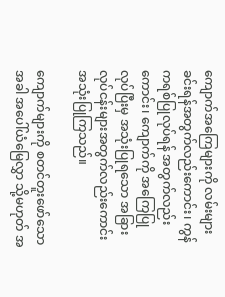ကျောက်အကြေများကို လမ်းများ ခင်းရန်အတွက်လည်းကောင်း၊ ကွန်ကရစ်ပြုလုပ်ရန် အတွက်လည်းကောင်း၊ ကျောက်ကို အကြေပြုလုပ်ပြီးမှ အသုံးပြုရသော အခြား လုပ်ငန်းများအတွက်လည်းကောင်း အသုံးပြုကြသည်။

ကျောက်များကို စတင်တူးဖော်သောအခါ အပေါ်ယံမြေလွှာ သို့မဟုတ် အ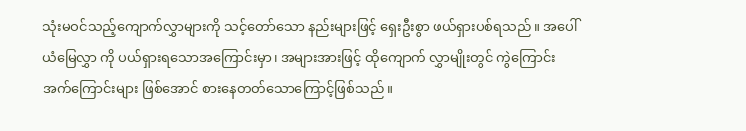သုံးမဝင်သည့်ကျောက်လွှာများကို သင့်တော်သော နည်းများဖြင့် ရှေးဦးစွာ ဖယ်ရှားပစ်ရသည်။ အပေါ်ယံမြေလွှာ ကို ပယ်ရှားရသောအကြောင်းမှာ၊ အများအားဖြင့် ထိုကျောက် လွှာမျိုးတွင် ကွဲကြောင်း အက်ကြောင်းများ ဖြစ်အောင် စားနေတတ်သောကြောင့်ဖြစ်သည်။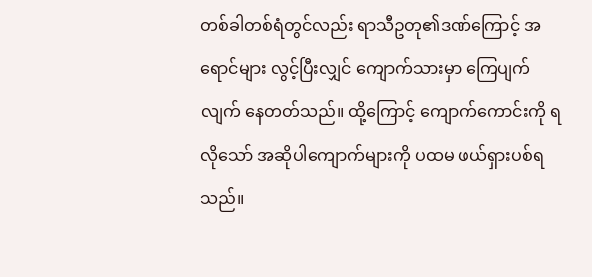တစ်ခါတစ်ရံတွင်လည်း ရာသီဥတု၏ဒဏ်ကြောင့် အရောင်များ လွင့်ပြီးလျှင် ကျောက်သားမှာ ကြေပျက်လျက် နေတတ်သည်။ ထို့ကြောင့် ကျောက်ကောင်းကို ရလိုသော် အဆိုပါကျောက်များကို ပထမ ဖယ်ရှားပစ်ရသည်။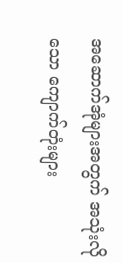အဆောက်အုံများအတွက် အသုံးလိုသော ကျောက်တုံးများ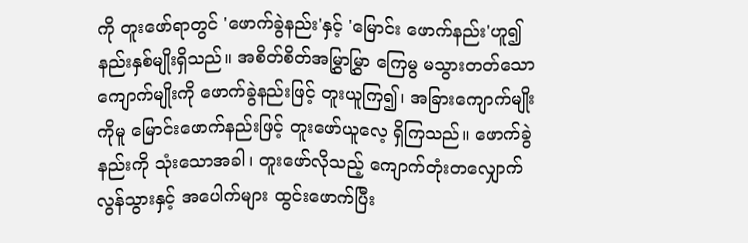ကို တူးဖော်ရာတွင် 'ဖောက်ခွဲနည်း'နှင့် 'မြောင်း ဖောက်နည်း'ဟူ၍ နည်းနှစ်မျိုးရှိသည်။ အစိတ်စိတ်အမြွှာမြွှာ ကြေမွ မသွားတတ်သော ကျောက်မျိုးကို ဖောက်ခွဲနည်းဖြင့် တူးယူကြ၍၊ အခြားကျောက်မျိုးကိုမူ မြောင်းဖောက်နည်းဖြင့် တူးဖော်ယူလေ့ ရှိကြသည်။ ဖောက်ခွဲနည်းကို သုံးသောအခါ၊ တူးဖော်လိုသည့် ကျောက်တုံးတလျှောက် လွန်သွားနှင့် အပေါက်များ ထွင်းဖောက်ပြီး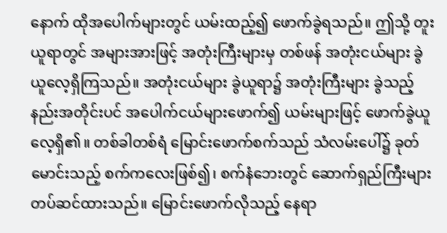နောက် ထိုအပေါက်များတွင် ယမ်းထည့်၍ ဖောက်ခွဲရသည်။ ဤသို့ တူးယူရာတွင် အများအားဖြင့် အတုံးကြီးများမှ တစ်ဖန် အတုံးငယ်များ ခွဲယူလေ့ရှိကြသည်။ အတုံးငယ်များ ခွဲယူရာ၌ အတုံးကြီးများ ခွဲသည့်နည်းအတိုင်းပင် အပေါက်ငယ်များဖောက်၍ ယမ်းများဖြင့် ဖောက်ခွဲယူလေ့ရှိ၏။ တစ်ခါတစ်ရံ မြောင်းဖောက်စက်သည် သံလမ်းပေါ်၌ ခုတ်မောင်းသည့် စက်ကလေးဖြစ်၍၊ စက်နံဘေးတွင် ဆောက်ရှည်ကြီးများ တပ်ဆင်ထားသည်။ မြောင်းဖောက်လိုသည့် နေရာ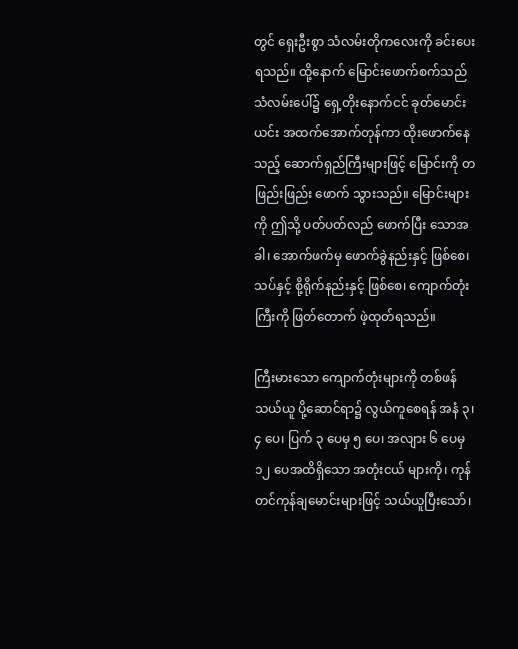တွင် ရှေးဦးစွာ သံလမ်းတိုကလေးကို ခင်းပေးရသည်။ ထို့နောက် မြောင်းဖောက်စက်သည် သံလမ်းပေါ်၌ ရှေ့တိုးနောက်ငင် ခုတ်မောင်းယင်း အထက်အောက်တုန်ကာ ထိုးဖောက်နေသည့် ဆောက်ရှည်ကြီးများဖြင့် မြောင်းကို တဖြည်းဖြည်း ဖောက် သွားသည်။ မြောင်းများကို ဤသို့ ပတ်ပတ်လည် ဖောက်ပြီး သောအခါ၊ အောက်ဖက်မှ ဖောက်ခွဲနည်းနှင့် ဖြစ်စေ၊ သပ်နှင့် စို့ရိုက်နည်းနှင့် ဖြစ်စေ၊ ကျောက်တုံးကြီးကို ဖြတ်တောက် ဖဲ့ထုတ်ရသည်။

ကြီးမားသော ကျောက်တုံးများကို တစ်ဖန် သယ်ယူ ပို့ဆောင်ရာ၌ လွယ်ကူစေရန် အနံ ၃၊ ၄ ပေ၊ ပြက် ၃ ပေမှ ၅ ပေ၊ အလျား ၆ ပေမှ ၁၂ ပေအထိရှိသော အတုံးငယ် များကို၊ ကုန်တင်ကုန်ချမောင်းများဖြင့် သယ်ယူပြီးသော်၊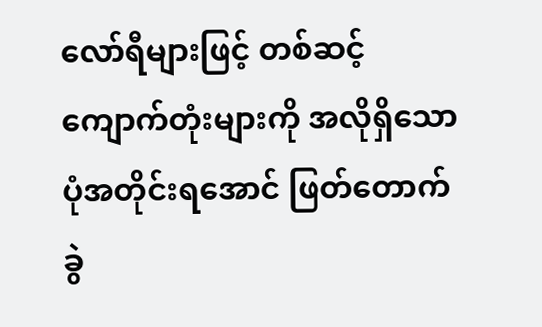လော်ရီများဖြင့် တစ်ဆင့် ကျောက်တုံးများကို အလိုရှိသော ပုံအတိုင်းရအောင် ဖြတ်တောက် ခွဲ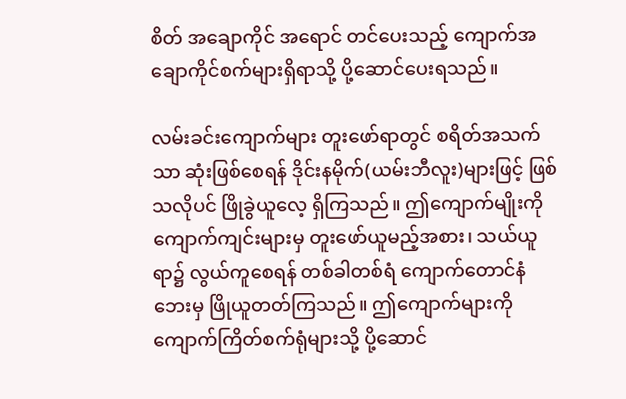စိတ် အချောကိုင် အရောင် တင်ပေးသည့် ကျောက်အချောကိုင်စက်များရှိရာသို့ ပို့ဆောင်ပေးရသည်။

လမ်းခင်းကျောက်များ တူးဖော်ရာတွင် စရိတ်အသက်သာ ဆုံးဖြစ်စေရန် ဒိုင်းနမိုက်(ယမ်းဘီလူး)များဖြင့် ဖြစ်သလိုပင် ဖြိုခွဲယူလေ့ ရှိကြသည်။ ဤကျောက်မျိုးကို ကျောက်ကျင်းများမှ တူးဖော်ယူမည့်အစား၊ သယ်ယူ ရာ၌ လွယ်ကူစေရန် တစ်ခါတစ်ရံ ကျောက်တောင်နံဘေးမှ ဖြိုယူတတ်ကြသည်။ ဤကျောက်များကို ကျောက်ကြိတ်စက်ရုံများသို့ ပို့ဆောင်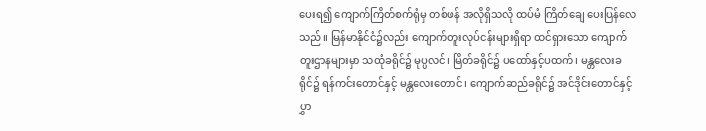ပေးရ၍ ကျောက်ကြိတ်စက်ရုံမှ တစ်ဖန် အလိုရှိသလို ထပ်မံ ကြိတ်ချေ ပေးပြန်လေသည်။ မြန်မာနိုင်ငံ၌လည်း ကျောက်တူးလုပ်ငန်းများရှိရာ ထင်ရှားသော ကျောက်တူးဌာနများမှာ သထုံခရိုင်၌ မုပ္ပလင်၊ မြိတ်ခရိုင်၌ ပထော်နှင့်ပထက်၊ မန္တလေးခရိုင်၌ ရန်ကင်းတောင်နှင့် မန္တလေးတောင်၊ ကျောက်ဆည်ခရိုင်၌ အင်ဒိုင်းတောင်နှင့် ပွှာ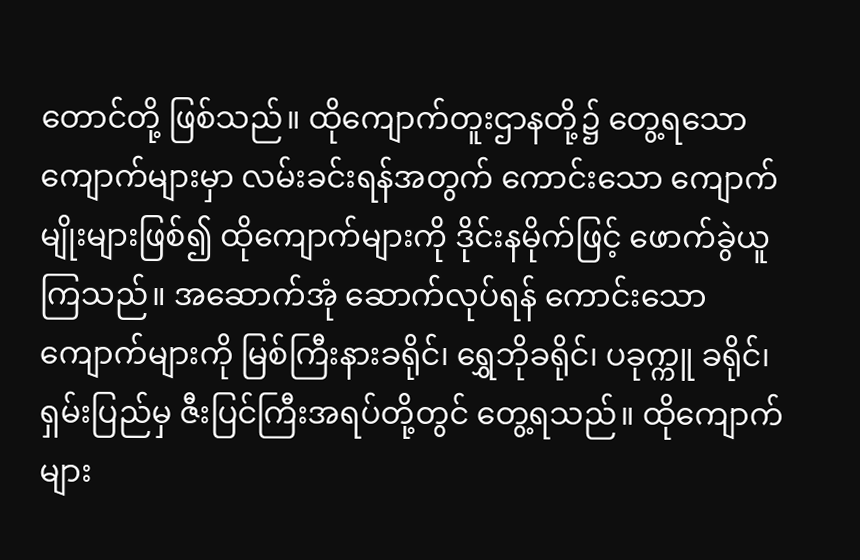တောင်တို့ ဖြစ်သည်။ ထိုကျောက်တူးဌာနတို့၌ တွေ့ရသော ကျောက်များမှာ လမ်းခင်းရန်အတွက် ကောင်းသော ကျောက်မျိုးများဖြစ်၍ ထိုကျောက်များကို ဒိုင်းနမိုက်ဖြင့် ဖောက်ခွဲယူကြသည်။ အဆောက်အုံ ဆောက်လုပ်ရန် ကောင်းသော ကျောက်များကို မြစ်ကြီးနားခရိုင်၊ ရွှေဘိုခရိုင်၊ ပခုက္ကူ ခရိုင်၊ ရှမ်းပြည်မှ ဇီးပြင်ကြီးအရပ်တို့တွင် တွေ့ရသည်။ ထိုကျောက်များ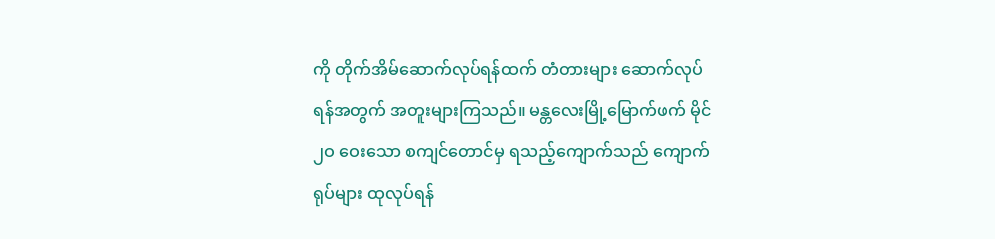ကို တိုက်အိမ်ဆောက်လုပ်ရန်ထက် တံတားများ ဆောက်လုပ်ရန်အတွက် အတူးများကြသည်။ မန္တလေးမြို့မြောက်ဖက် မိုင် ၂ဝ ဝေးသော စကျင်တောင်မှ ရသည့်ကျောက်သည် ကျောက်ရုပ်များ ထုလုပ်ရန်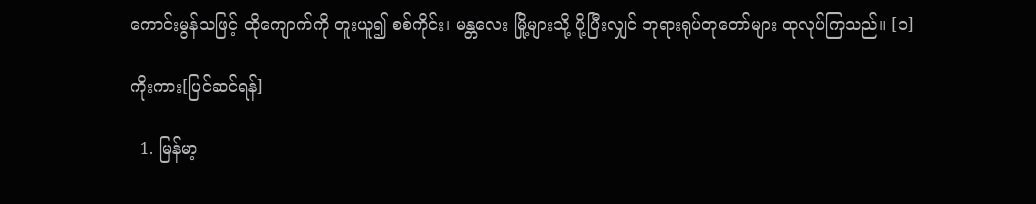ကောင်းမွန်သဖြင့် ထိုကျောက်ကို တူးယူ၍ စစ်ကိုင်း၊ မန္တလေး မြို့များသို့ ပို့ပြီးလျှင် ဘုရားရုပ်တုတော်များ ထုလုပ်ကြသည်။ [၁]

ကိုးကား[ပြင်ဆင်ရန်]

  1. မြန်မာ့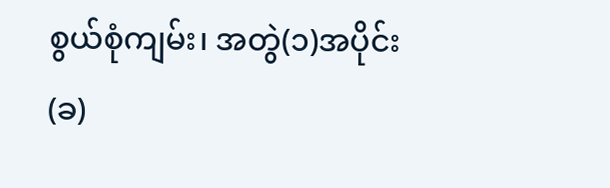စွယ်စုံကျမ်း၊ အတွဲ(၁)အပိုင်း(ခ)